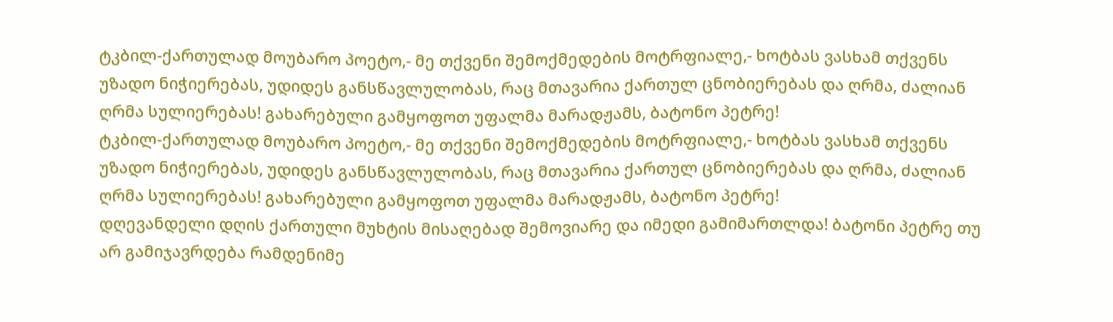ტკბილ-ქართულად მოუბარო პოეტო,- მე თქვენი შემოქმედების მოტრფიალე,- ხოტბას ვასხამ თქვენს უზადო ნიჭიერებას, უდიდეს განსწავლულობას, რაც მთავარია ქართულ ცნობიერებას და ღრმა, ძალიან ღრმა სულიერებას! გახარებული გამყოფოთ უფალმა მარადჟამს, ბატონო პეტრე!
ტკბილ-ქართულად მოუბარო პოეტო,- მე თქვენი შემოქმედების მოტრფიალე,- ხოტბას ვასხამ თქვენს უზადო ნიჭიერებას, უდიდეს განსწავლულობას, რაც მთავარია ქართულ ცნობიერებას და ღრმა, ძალიან ღრმა სულიერებას! გახარებული გამყოფოთ უფალმა მარადჟამს, ბატონო პეტრე!
დღევანდელი დღის ქართული მუხტის მისაღებად შემოვიარე და იმედი გამიმართლდა! ბატონი პეტრე თუ არ გამიჯავრდება რამდენიმე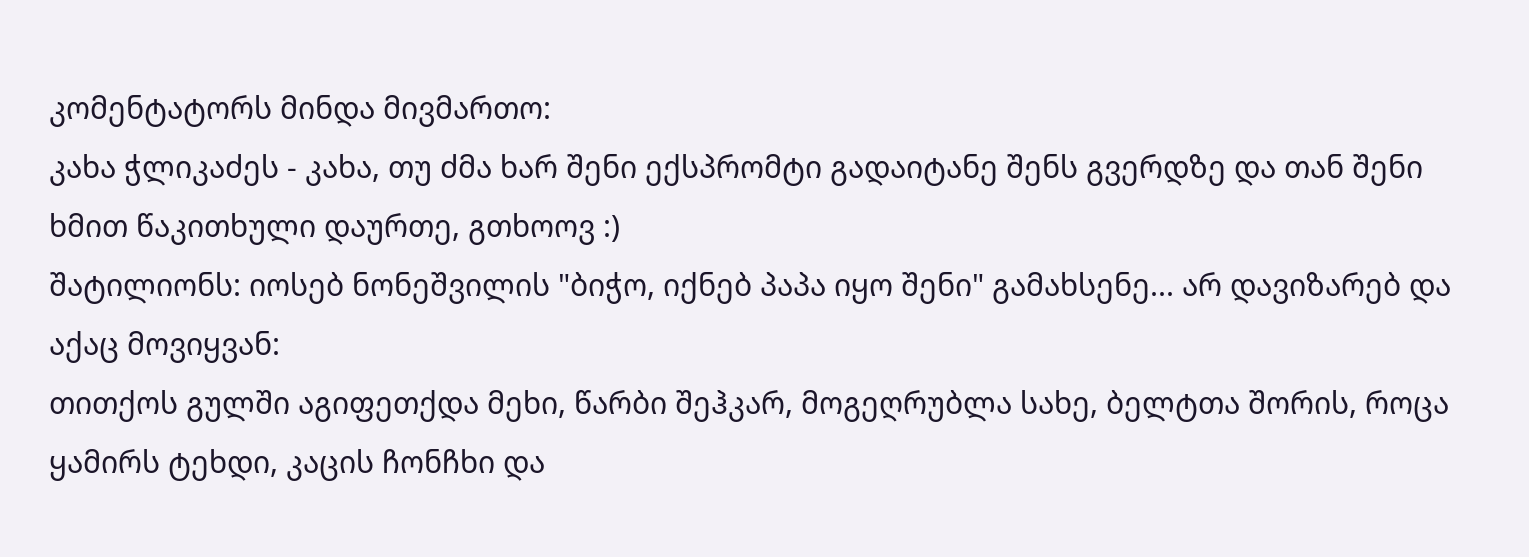კომენტატორს მინდა მივმართო:
კახა ჭლიკაძეს - კახა, თუ ძმა ხარ შენი ექსპრომტი გადაიტანე შენს გვერდზე და თან შენი ხმით წაკითხული დაურთე, გთხოოვ :)
შატილიონს: იოსებ ნონეშვილის "ბიჭო, იქნებ პაპა იყო შენი" გამახსენე... არ დავიზარებ და აქაც მოვიყვან:
თითქოს გულში აგიფეთქდა მეხი, წარბი შეჰკარ, მოგეღრუბლა სახე, ბელტთა შორის, როცა ყამირს ტეხდი, კაცის ჩონჩხი და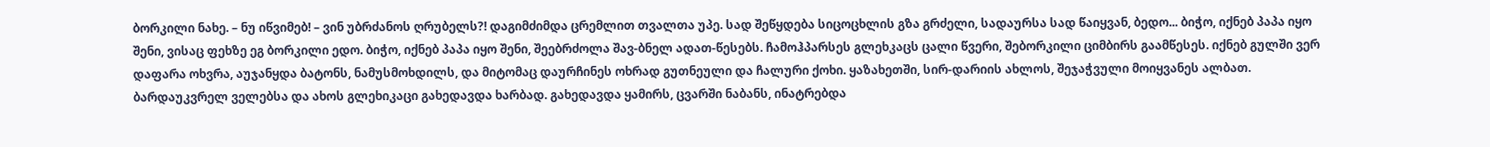ბორკილი ნახე. – ნუ იწვიმებ! – ვინ უბრძანოს ღრუბელს?! დაგიმძიმდა ცრემლით თვალთა უპე. სად შეწყდება სიცოცხლის გზა გრძელი, სადაურსა სად წაიყვან, ბედო... ბიჭო, იქნებ პაპა იყო შენი, ვისაც ფეხზე ეგ ბორკილი ედო. ბიჭო, იქნებ პაპა იყო შენი, შეებრძოლა შავ-ბნელ ადათ-წესებს. ჩამოჰპარსეს გლეხკაცს ცალი წვერი, შებორკილი ციმბირს გაამწესეს. იქნებ გულში ვერ დაფარა ოხვრა, აუჯანყდა ბატონს, ნამუსმოხდილს, და მიტომაც დაურჩინეს ოხრად გუთნეული და ჩალური ქოხი. ყაზახეთში, სირ-დარიის ახლოს, შეჯაჭვული მოიყვანეს ალბათ. ბარდაუკვრელ ველებსა და ახოს გლეხიკაცი გახედავდა ხარბად. გახედავდა ყამირს, ცვარში ნაბანს, ინატრებდა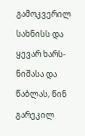გამოკვერილ სახნისს და ყევარ ხარს-ნიშასა და წაბლას, წინ გარეკილ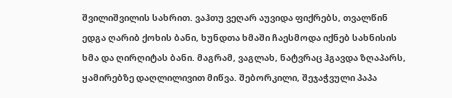შვილიშვილის სახრით. ვაჰთუ ვეღარ აუვიდა ფიქრებს, თვალწინ ედგა ღარიბ ქოხის ბანი, ხუნდთა ხმაში ჩაესმოდა იქნებ სახნისის ხმა და ღირღიტას ბანი. მაგრამ, ვაგლახ, ნატვრაც ჰგავდა ზღაპარს, ყამირებზე დაღლილივით მიწვა. შებორკილი, შეჯაჭვული პაპა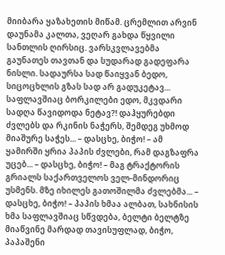მიიბარა ყაზახეთის მიწამ. ცრემლით არვინ დაუნამა კალთა, ვეღარ გახდა წყვილი სანთლის ღირსიც. ვარსკვლავებმა გაუნათეს თავთან და სუდარად გადეფარა ნისლი. სადაურსა სად წაიყვან ბედო, სიცოცხლის გზას სად არ გადუკეტავ... საფლავშიაც ბორკილები ედო, მკვდარი სადღა წავიდოდა ნეტავ?! დაჰყურებდი ძვლებს და რკინის ნაჭერს, შემდეგ უხმოდ მიაშურე საჭეს... – დასცხე, ბიჭო! – ამ ყამირში ყრია პაპის ძვლები, რამ დაგზაფრა უცებ... – დასცხე, ბიჭო! – მაგ ტრაქტორის გრიალს საქართველოს ველ-მინდორიც უსმენს. მზე იხილეს გათოშილმა ძვლებმა... – დასცხე, ბიჭო! – პაპის ხმაა ალბათ, სახნისის ხმა საფლავშიაც სწვდება, ბელტი ბელტზე მიაწვინე მარდად თავისუფლად, ბიჭო, პაპაშენი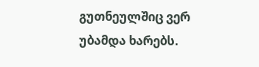გუთნეულშიც ვერ უბამდა ხარებს.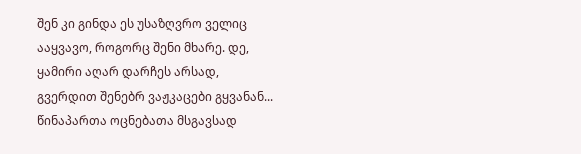შენ კი გინდა ეს უსაზღვრო ველიც ააყვავო, როგორც შენი მხარე. დე, ყამირი აღარ დარჩეს არსად, გვერდით შენებრ ვაჟკაცები გყვანან... წინაპართა ოცნებათა მსგავსად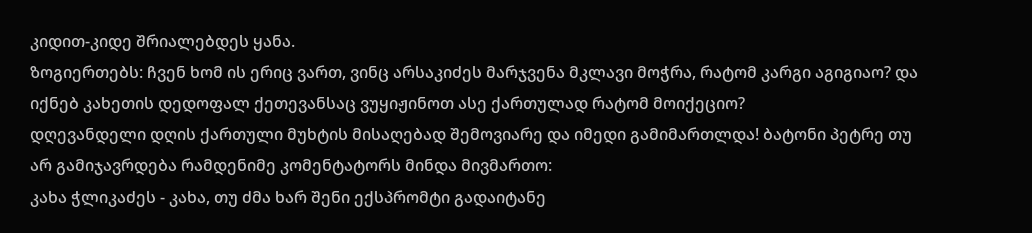კიდით-კიდე შრიალებდეს ყანა.
ზოგიერთებს: ჩვენ ხომ ის ერიც ვართ, ვინც არსაკიძეს მარჯვენა მკლავი მოჭრა, რატომ კარგი აგიგიაო? და იქნებ კახეთის დედოფალ ქეთევანსაც ვუყიჟინოთ ასე ქართულად რატომ მოიქეციო?
დღევანდელი დღის ქართული მუხტის მისაღებად შემოვიარე და იმედი გამიმართლდა! ბატონი პეტრე თუ არ გამიჯავრდება რამდენიმე კომენტატორს მინდა მივმართო:
კახა ჭლიკაძეს - კახა, თუ ძმა ხარ შენი ექსპრომტი გადაიტანე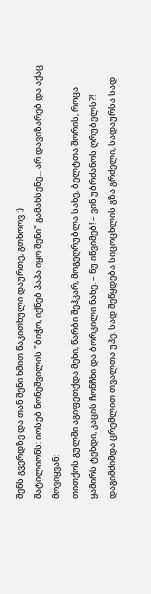შენს გვერდზე და თან შენი ხმით წაკითხული დაურთე, გთხოოვ :)
შატილიონს: იოსებ ნონეშვილის "ბიჭო, იქნებ პაპა იყო შენი" გამახსენე... არ დავიზარებ და აქაც მოვიყვან:
თითქოს გულში აგიფეთქდა მეხი, წარბი შეჰკარ, მოგეღრუბლა სახე, ბელტთა შორის, როცა ყამირს ტეხდი, კაცის ჩონჩხი და ბორკილი ნახე. – ნუ იწვიმებ! – ვინ უბრძანოს ღრუბელს?! დაგიმძიმდა ცრემლით თვალთა უპე. სად შეწყდება სიცოცხლის გზა გრძელი, სადაურსა სად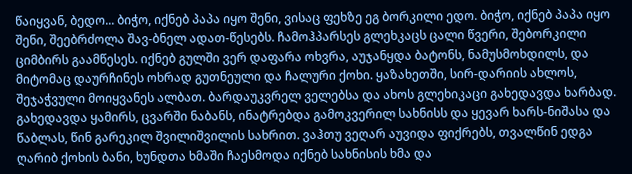წაიყვან, ბედო... ბიჭო, იქნებ პაპა იყო შენი, ვისაც ფეხზე ეგ ბორკილი ედო. ბიჭო, იქნებ პაპა იყო შენი, შეებრძოლა შავ-ბნელ ადათ-წესებს. ჩამოჰპარსეს გლეხკაცს ცალი წვერი, შებორკილი ციმბირს გაამწესეს. იქნებ გულში ვერ დაფარა ოხვრა, აუჯანყდა ბატონს, ნამუსმოხდილს, და მიტომაც დაურჩინეს ოხრად გუთნეული და ჩალური ქოხი. ყაზახეთში, სირ-დარიის ახლოს, შეჯაჭვული მოიყვანეს ალბათ. ბარდაუკვრელ ველებსა და ახოს გლეხიკაცი გახედავდა ხარბად. გახედავდა ყამირს, ცვარში ნაბანს, ინატრებდა გამოკვერილ სახნისს და ყევარ ხარს-ნიშასა და წაბლას, წინ გარეკილ შვილიშვილის სახრით. ვაჰთუ ვეღარ აუვიდა ფიქრებს, თვალწინ ედგა ღარიბ ქოხის ბანი, ხუნდთა ხმაში ჩაესმოდა იქნებ სახნისის ხმა და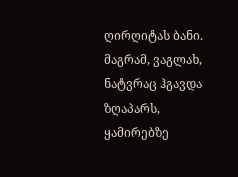ღირღიტას ბანი. მაგრამ, ვაგლახ, ნატვრაც ჰგავდა ზღაპარს, ყამირებზე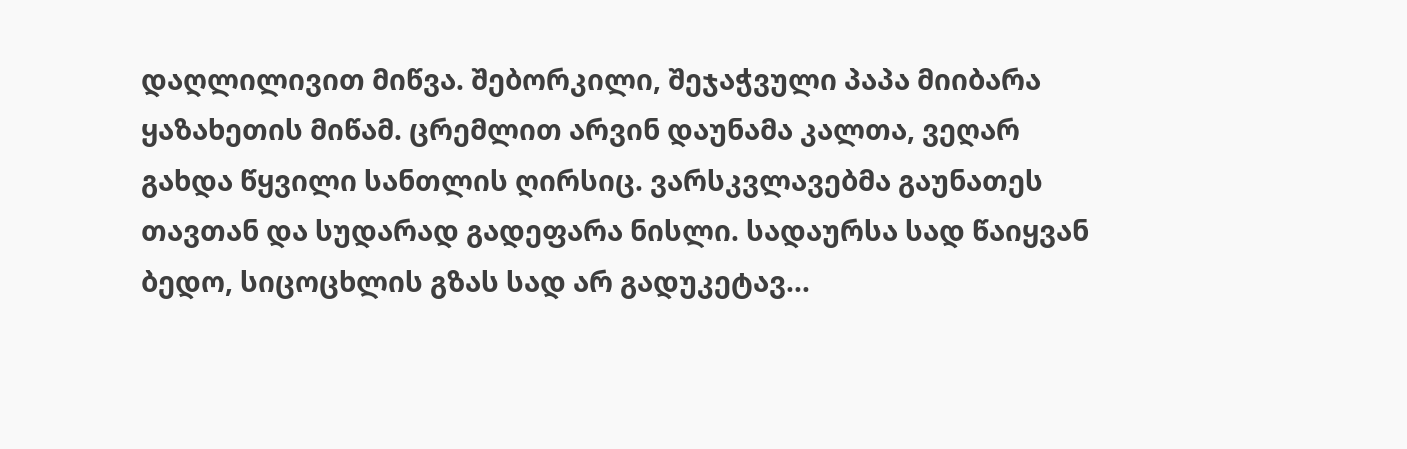დაღლილივით მიწვა. შებორკილი, შეჯაჭვული პაპა მიიბარა ყაზახეთის მიწამ. ცრემლით არვინ დაუნამა კალთა, ვეღარ გახდა წყვილი სანთლის ღირსიც. ვარსკვლავებმა გაუნათეს თავთან და სუდარად გადეფარა ნისლი. სადაურსა სად წაიყვან ბედო, სიცოცხლის გზას სად არ გადუკეტავ...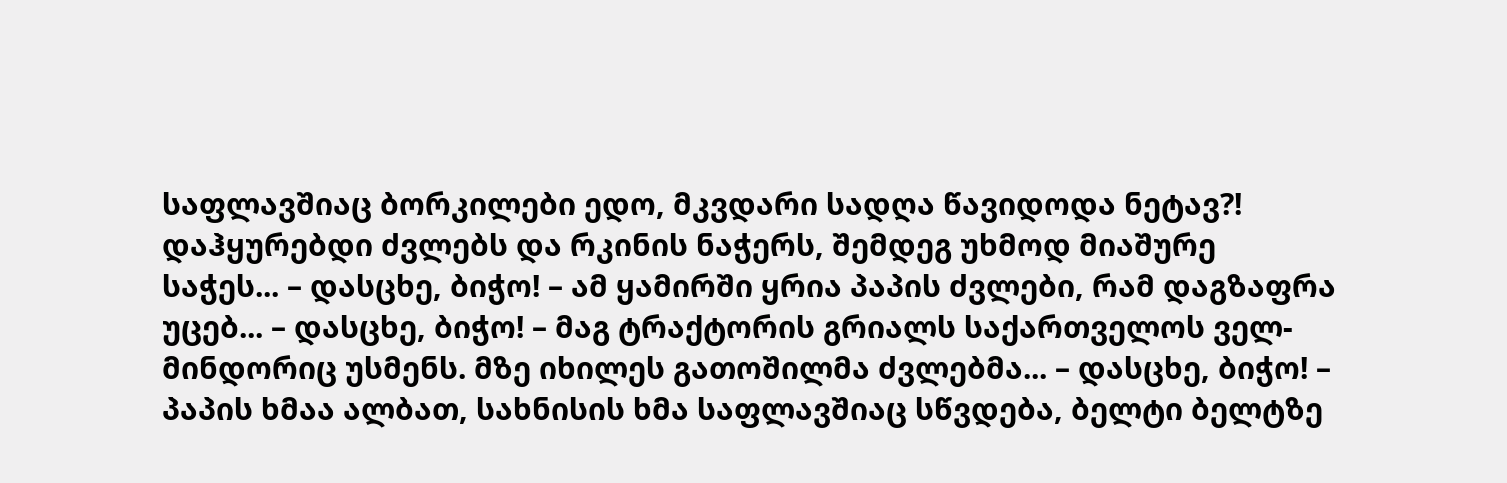საფლავშიაც ბორკილები ედო, მკვდარი სადღა წავიდოდა ნეტავ?! დაჰყურებდი ძვლებს და რკინის ნაჭერს, შემდეგ უხმოდ მიაშურე საჭეს... – დასცხე, ბიჭო! – ამ ყამირში ყრია პაპის ძვლები, რამ დაგზაფრა უცებ... – დასცხე, ბიჭო! – მაგ ტრაქტორის გრიალს საქართველოს ველ-მინდორიც უსმენს. მზე იხილეს გათოშილმა ძვლებმა... – დასცხე, ბიჭო! – პაპის ხმაა ალბათ, სახნისის ხმა საფლავშიაც სწვდება, ბელტი ბელტზე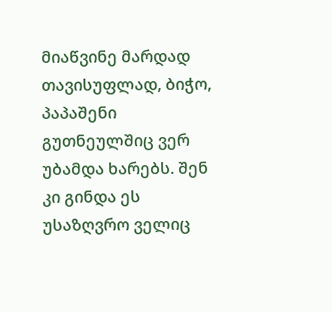მიაწვინე მარდად თავისუფლად, ბიჭო, პაპაშენი გუთნეულშიც ვერ უბამდა ხარებს. შენ კი გინდა ეს უსაზღვრო ველიც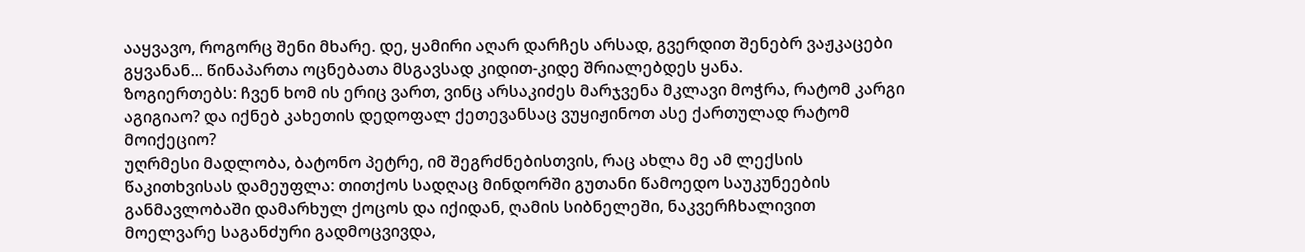ააყვავო, როგორც შენი მხარე. დე, ყამირი აღარ დარჩეს არსად, გვერდით შენებრ ვაჟკაცები გყვანან... წინაპართა ოცნებათა მსგავსად კიდით-კიდე შრიალებდეს ყანა.
ზოგიერთებს: ჩვენ ხომ ის ერიც ვართ, ვინც არსაკიძეს მარჯვენა მკლავი მოჭრა, რატომ კარგი აგიგიაო? და იქნებ კახეთის დედოფალ ქეთევანსაც ვუყიჟინოთ ასე ქართულად რატომ მოიქეციო?
უღრმესი მადლობა, ბატონო პეტრე, იმ შეგრძნებისთვის, რაც ახლა მე ამ ლექსის წაკითხვისას დამეუფლა: თითქოს სადღაც მინდორში გუთანი წამოედო საუკუნეების განმავლობაში დამარხულ ქოცოს და იქიდან, ღამის სიბნელეში, ნაკვერჩხალივით მოელვარე საგანძური გადმოცვივდა,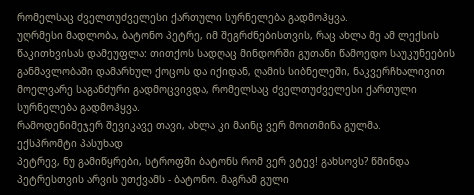რომელსაც ძველთუძველესი ქართული სურნელება გადმოჰყვა.
უღრმესი მადლობა, ბატონო პეტრე, იმ შეგრძნებისთვის, რაც ახლა მე ამ ლექსის წაკითხვისას დამეუფლა: თითქოს სადღაც მინდორში გუთანი წამოედო საუკუნეების განმავლობაში დამარხულ ქოცოს და იქიდან, ღამის სიბნელეში, ნაკვერჩხალივით მოელვარე საგანძური გადმოცვივდა, რომელსაც ძველთუძველესი ქართული სურნელება გადმოჰყვა.
რამოდენიმეჯერ შევიკავე თავი, ახლა კი მაინც ვერ მოითმინა გულმა.
ექსპრომტი პასუხად
პეტრევ, ნუ გამიწყრები, სტროფში ბატონს რომ ვერ ვტევ! გახსოვს? წმინდა პეტრესთვის არვის უთქვამს - ბატონო. მაგრამ გული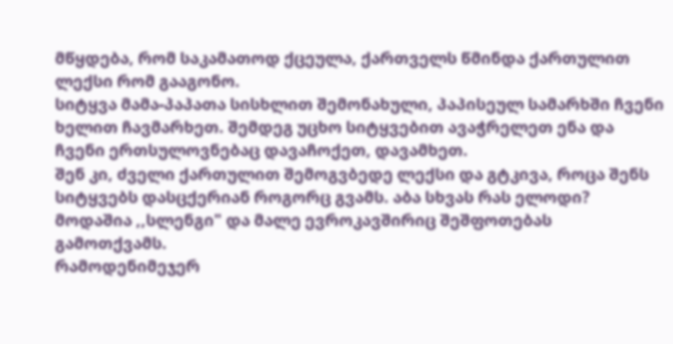მწყდება, რომ საკამათოდ ქცეულა, ქართველს წმინდა ქართულით ლექსი რომ გააგონო.
სიტყვა მამა-პაპათა სისხლით შემონახული, პაპისეულ სამარხში ჩვენი ხელით ჩავმარხეთ. შემდეგ უცხო სიტყვებით ავაჭრელეთ ენა და ჩვენი ერთსულოვნებაც დავაჩოქეთ, დავამხეთ.
შენ კი, ძველი ქართულით შემოგვბედე ლექსი და გტკივა, როცა შენს სიტყვებს დასცქერიან როგორც გვამს. აბა სხვას რას ელოდი? მოდაშია ,,სლენგი" და მალე ევროკავშირიც შეშფოთებას გამოთქვამს.
რამოდენიმეჯერ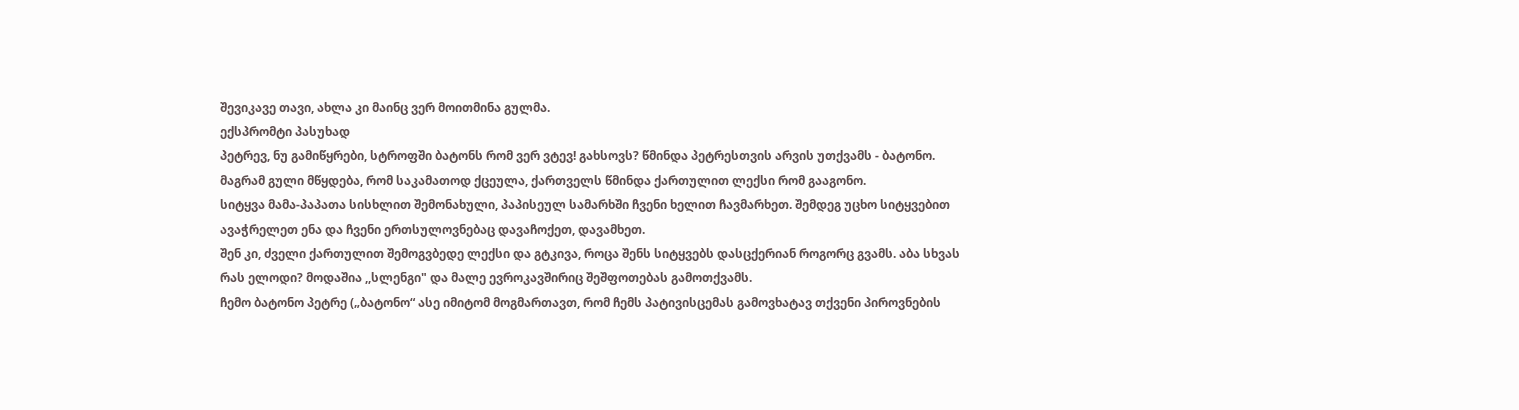შევიკავე თავი, ახლა კი მაინც ვერ მოითმინა გულმა.
ექსპრომტი პასუხად
პეტრევ, ნუ გამიწყრები, სტროფში ბატონს რომ ვერ ვტევ! გახსოვს? წმინდა პეტრესთვის არვის უთქვამს - ბატონო. მაგრამ გული მწყდება, რომ საკამათოდ ქცეულა, ქართველს წმინდა ქართულით ლექსი რომ გააგონო.
სიტყვა მამა-პაპათა სისხლით შემონახული, პაპისეულ სამარხში ჩვენი ხელით ჩავმარხეთ. შემდეგ უცხო სიტყვებით ავაჭრელეთ ენა და ჩვენი ერთსულოვნებაც დავაჩოქეთ, დავამხეთ.
შენ კი, ძველი ქართულით შემოგვბედე ლექსი და გტკივა, როცა შენს სიტყვებს დასცქერიან როგორც გვამს. აბა სხვას რას ელოდი? მოდაშია ,,სლენგი" და მალე ევროკავშირიც შეშფოთებას გამოთქვამს.
ჩემო ბატონო პეტრე („ბატონო“ ასე იმიტომ მოგმართავთ, რომ ჩემს პატივისცემას გამოვხატავ თქვენი პიროვნების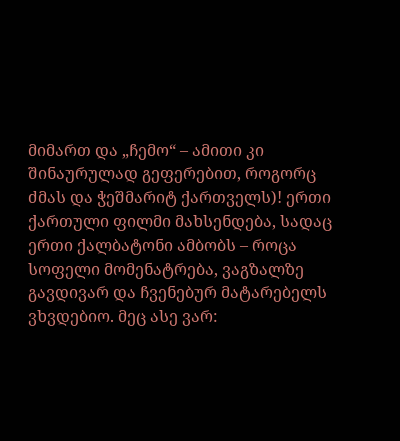მიმართ და „ჩემო“ – ამითი კი შინაურულად გეფერებით, როგორც ძმას და ჭეშმარიტ ქართველს)! ერთი ქართული ფილმი მახსენდება, სადაც ერთი ქალბატონი ამბობს – როცა სოფელი მომენატრება, ვაგზალზე გავდივარ და ჩვენებურ მატარებელს ვხვდებიო. მეც ასე ვარ: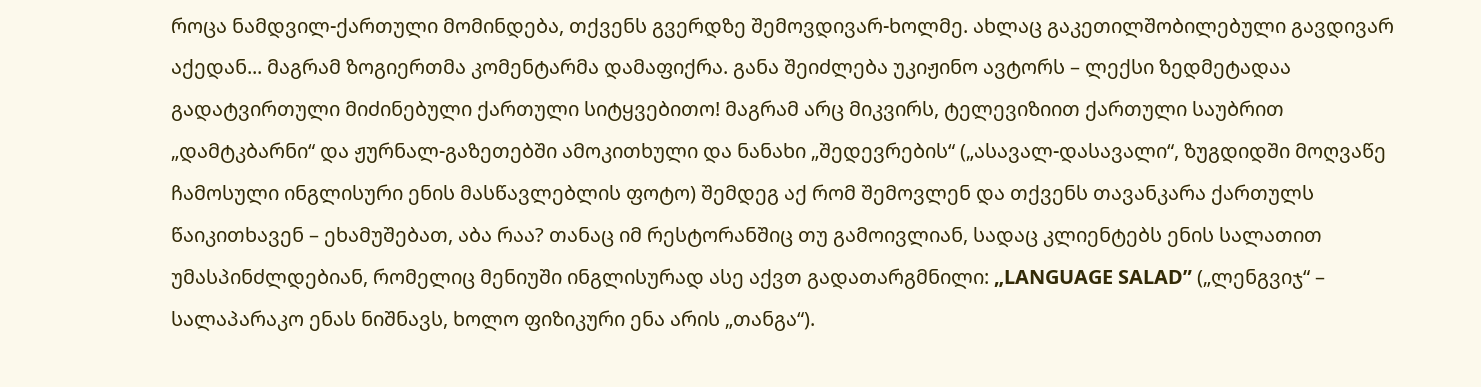როცა ნამდვილ-ქართული მომინდება, თქვენს გვერდზე შემოვდივარ-ხოლმე. ახლაც გაკეთილშობილებული გავდივარ აქედან... მაგრამ ზოგიერთმა კომენტარმა დამაფიქრა. განა შეიძლება უკიჟინო ავტორს – ლექსი ზედმეტადაა გადატვირთული მიძინებული ქართული სიტყვებითო! მაგრამ არც მიკვირს, ტელევიზიით ქართული საუბრით „დამტკბარნი“ და ჟურნალ-გაზეთებში ამოკითხული და ნანახი „შედევრების“ („ასავალ-დასავალი“, ზუგდიდში მოღვაწე ჩამოსული ინგლისური ენის მასწავლებლის ფოტო) შემდეგ აქ რომ შემოვლენ და თქვენს თავანკარა ქართულს წაიკითხავენ – ეხამუშებათ, აბა რაა? თანაც იმ რესტორანშიც თუ გამოივლიან, სადაც კლიენტებს ენის სალათით უმასპინძლდებიან, რომელიც მენიუში ინგლისურად ასე აქვთ გადათარგმნილი: „LANGUAGE SALAD” („ლენგვიჯ“ – სალაპარაკო ენას ნიშნავს, ხოლო ფიზიკური ენა არის „თანგა“).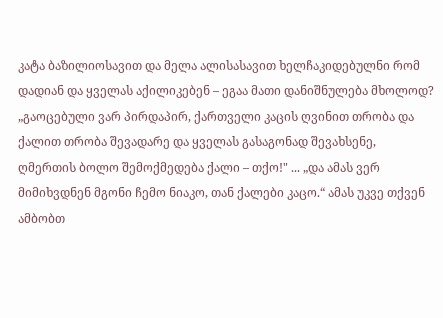კატა ბაზილიოსავით და მელა ალისასავით ხელჩაკიდებულნი რომ დადიან და ყველას აქილიკებენ – ეგაა მათი დანიშნულება მხოლოდ? „გაოცებული ვარ პირდაპირ, ქართველი კაცის ღვინით თრობა და ქალით თრობა შევადარე და ყველას გასაგონად შევახსენე, ღმერთის ბოლო შემოქმედება ქალი – თქო!" ... „და ამას ვერ მიმიხვდნენ მგონი ჩემო ნიაკო, თან ქალები კაცო.“ ამას უკვე თქვენ ამბობთ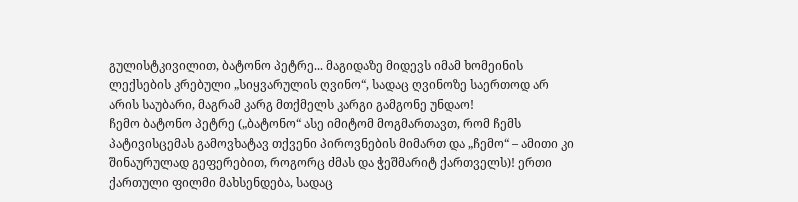გულისტკივილით, ბატონო პეტრე... მაგიდაზე მიდევს იმამ ხომეინის ლექსების კრებული „სიყვარულის ღვინო“, სადაც ღვინოზე საერთოდ არ არის საუბარი, მაგრამ კარგ მთქმელს კარგი გამგონე უნდაო!
ჩემო ბატონო პეტრე („ბატონო“ ასე იმიტომ მოგმართავთ, რომ ჩემს პატივისცემას გამოვხატავ თქვენი პიროვნების მიმართ და „ჩემო“ – ამითი კი შინაურულად გეფერებით, როგორც ძმას და ჭეშმარიტ ქართველს)! ერთი ქართული ფილმი მახსენდება, სადაც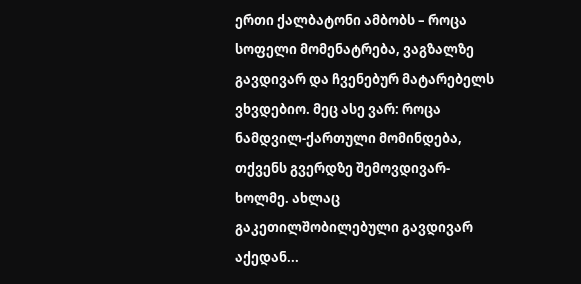ერთი ქალბატონი ამბობს – როცა სოფელი მომენატრება, ვაგზალზე გავდივარ და ჩვენებურ მატარებელს ვხვდებიო. მეც ასე ვარ: როცა ნამდვილ-ქართული მომინდება, თქვენს გვერდზე შემოვდივარ-ხოლმე. ახლაც გაკეთილშობილებული გავდივარ აქედან...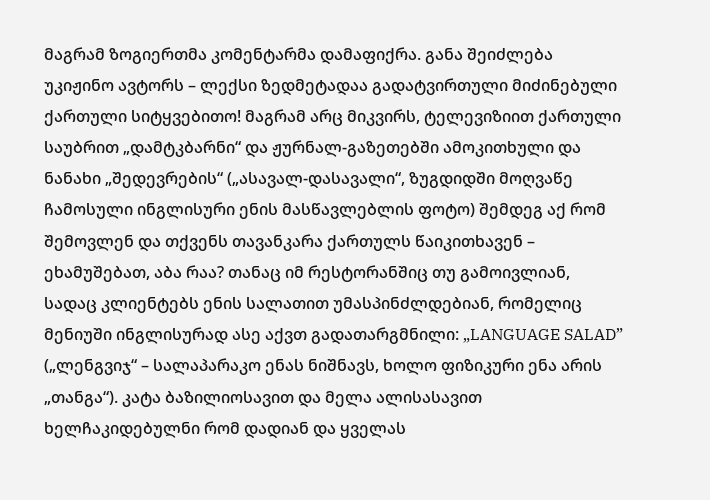მაგრამ ზოგიერთმა კომენტარმა დამაფიქრა. განა შეიძლება უკიჟინო ავტორს – ლექსი ზედმეტადაა გადატვირთული მიძინებული ქართული სიტყვებითო! მაგრამ არც მიკვირს, ტელევიზიით ქართული საუბრით „დამტკბარნი“ და ჟურნალ-გაზეთებში ამოკითხული და ნანახი „შედევრების“ („ასავალ-დასავალი“, ზუგდიდში მოღვაწე ჩამოსული ინგლისური ენის მასწავლებლის ფოტო) შემდეგ აქ რომ შემოვლენ და თქვენს თავანკარა ქართულს წაიკითხავენ – ეხამუშებათ, აბა რაა? თანაც იმ რესტორანშიც თუ გამოივლიან, სადაც კლიენტებს ენის სალათით უმასპინძლდებიან, რომელიც მენიუში ინგლისურად ასე აქვთ გადათარგმნილი: „LANGUAGE SALAD” („ლენგვიჯ“ – სალაპარაკო ენას ნიშნავს, ხოლო ფიზიკური ენა არის „თანგა“). კატა ბაზილიოსავით და მელა ალისასავით ხელჩაკიდებულნი რომ დადიან და ყველას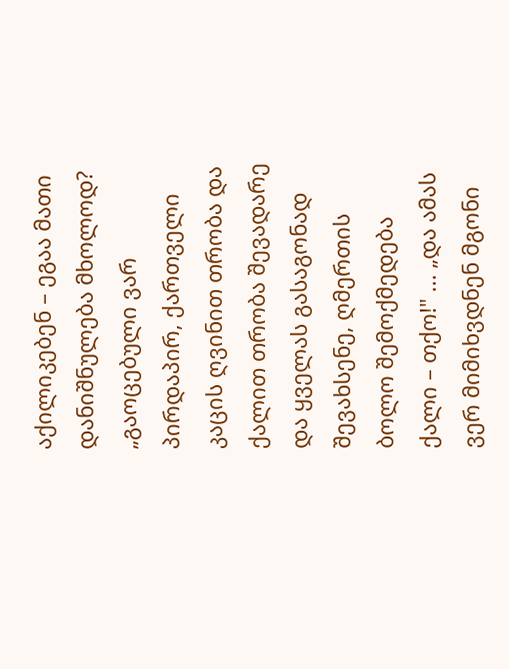აქილიკებენ – ეგაა მათი დანიშნულება მხოლოდ? „გაოცებული ვარ პირდაპირ, ქართველი კაცის ღვინით თრობა და ქალით თრობა შევადარე და ყველას გასაგონად შევახსენე, ღმერთის ბოლო შემოქმედება ქალი – თქო!" ... „და ამას ვერ მიმიხვდნენ მგონი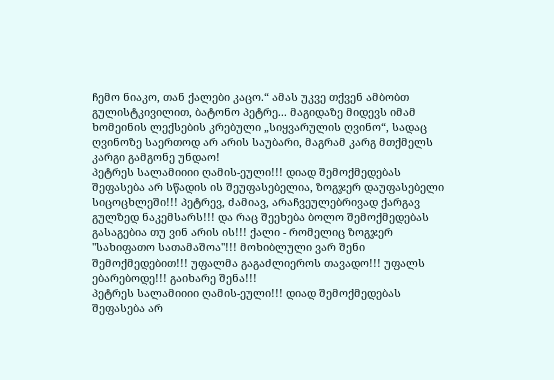ჩემო ნიაკო, თან ქალები კაცო.“ ამას უკვე თქვენ ამბობთ გულისტკივილით, ბატონო პეტრე... მაგიდაზე მიდევს იმამ ხომეინის ლექსების კრებული „სიყვარულის ღვინო“, სადაც ღვინოზე საერთოდ არ არის საუბარი, მაგრამ კარგ მთქმელს კარგი გამგონე უნდაო!
პეტრეს სალამიიიი ღამის-ეული!!! დიად შემოქმედებას შეფასება არ სწადის ის შეუფასებელია, ზოგჯერ დაუფასებელი სიცოცხლეში!!! პეტრევ, ძამიავ, არაჩვეულებრივად ქარგავ გულზედ ნაკემსარს!!! და რაც შეეხება ბოლო შემოქმედებას გასაგებია თუ ვინ არის ის!!! ქალი - რომელიც ზოგჯერ "სახიფათო სათამაშოა"!!! მოხიბლული ვარ შენი შემოქმედებით!!! უფალმა გაგაძლიეროს თავადო!!! უფალს ებარებოდე!!! გაიხარე შენა!!!
პეტრეს სალამიიიი ღამის-ეული!!! დიად შემოქმედებას შეფასება არ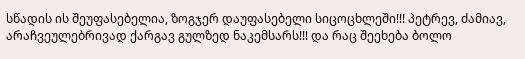სწადის ის შეუფასებელია, ზოგჯერ დაუფასებელი სიცოცხლეში!!! პეტრევ, ძამიავ, არაჩვეულებრივად ქარგავ გულზედ ნაკემსარს!!! და რაც შეეხება ბოლო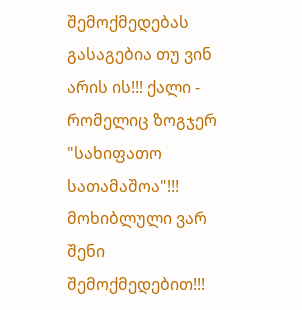შემოქმედებას გასაგებია თუ ვინ არის ის!!! ქალი - რომელიც ზოგჯერ "სახიფათო სათამაშოა"!!! მოხიბლული ვარ შენი შემოქმედებით!!!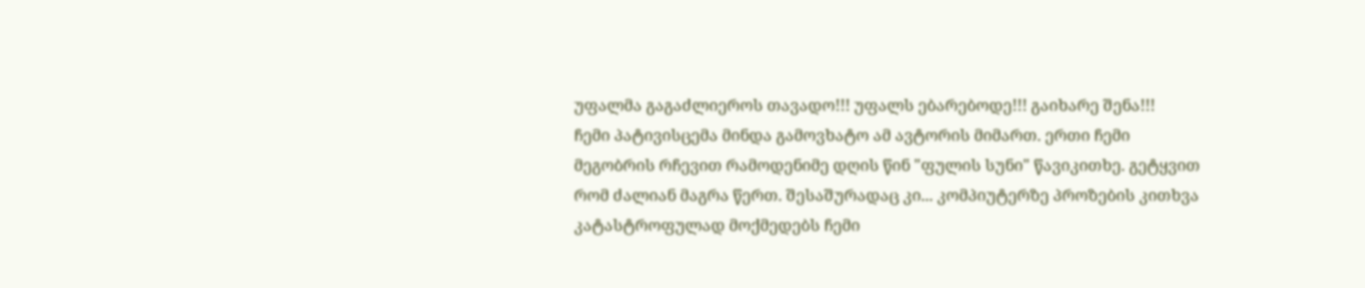უფალმა გაგაძლიეროს თავადო!!! უფალს ებარებოდე!!! გაიხარე შენა!!!
ჩემი პატივისცემა მინდა გამოვხატო ამ ავტორის მიმართ. ერთი ჩემი მეგობრის რჩევით რამოდენიმე დღის წინ "ფულის სუნი" წავიკითხე. გეტყვით რომ ძალიან მაგრა წერთ. შესაშურადაც კი... კომპიუტერზე პროზების კითხვა კატასტროფულად მოქმედებს ჩემი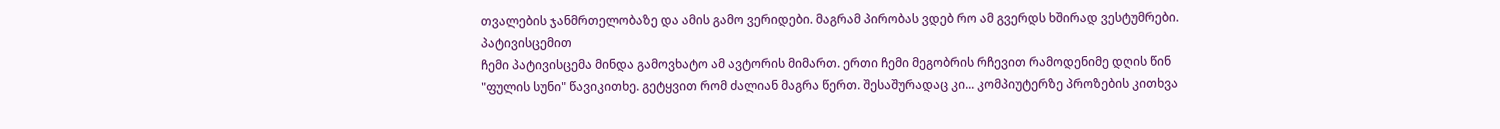თვალების ჯანმრთელობაზე და ამის გამო ვერიდები. მაგრამ პირობას ვდებ რო ამ გვერდს ხშირად ვესტუმრები. პატივისცემით
ჩემი პატივისცემა მინდა გამოვხატო ამ ავტორის მიმართ. ერთი ჩემი მეგობრის რჩევით რამოდენიმე დღის წინ "ფულის სუნი" წავიკითხე. გეტყვით რომ ძალიან მაგრა წერთ. შესაშურადაც კი... კომპიუტერზე პროზების კითხვა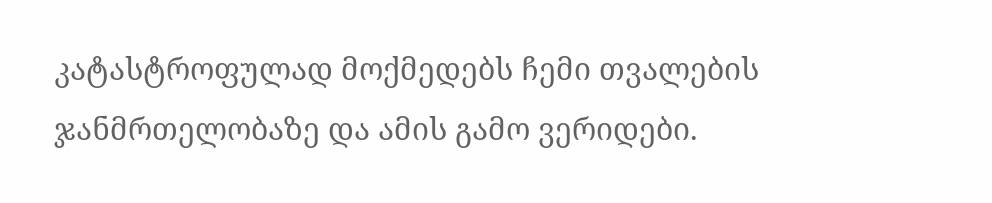კატასტროფულად მოქმედებს ჩემი თვალების ჯანმრთელობაზე და ამის გამო ვერიდები.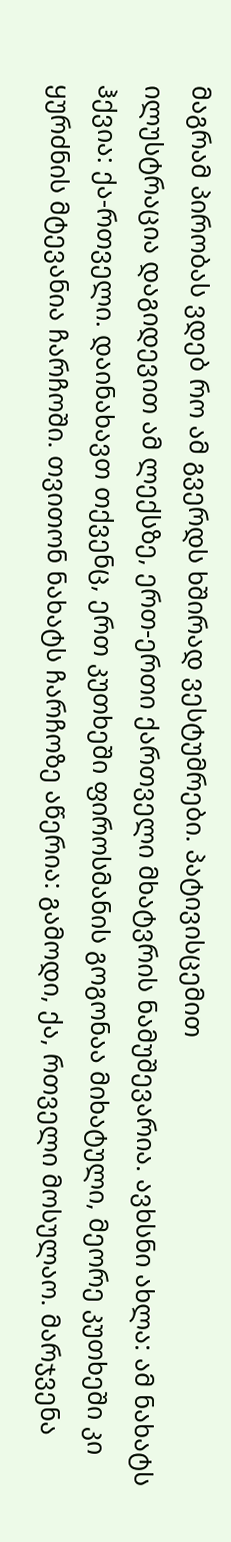მაგრამ პირობას ვდებ რო ამ გვერდს ხშირად ვესტუმრები. პატივისცემით
ილუსტრაცია დაგიდევით ამ ლექსზე, ერთ-ერთი ქართველი მხატვრის ნამუშევარია. ავხსნი ახლა: ამ ნახატს ჰქვია: ქა-რთველი. დაინახავთ თქვენც, ერთ კუთხეში ფიროსმანის გოგონაა მიხატული, მეორე კუთხეში კი ყურძნის მტევანია ჩარჩოში. თვითონ ნახატს ჩარჩოზე აწერია: გამოდი, ქა, რთველი მოსულაო. მარჯვენა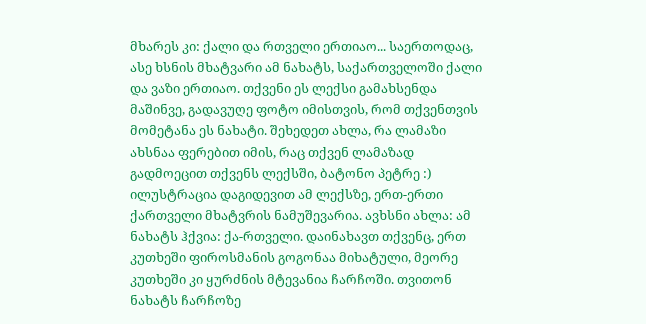მხარეს კი: ქალი და რთველი ერთიაო... საერთოდაც, ასე ხსნის მხატვარი ამ ნახატს, საქართველოში ქალი და ვაზი ერთიაო. თქვენი ეს ლექსი გამახსენდა მაშინვე, გადავუღე ფოტო იმისთვის, რომ თქვენთვის მომეტანა ეს ნახატი. შეხედეთ ახლა, რა ლამაზი ახსნაა ფერებით იმის, რაც თქვენ ლამაზად გადმოეცით თქვენს ლექსში, ბატონო პეტრე :)
ილუსტრაცია დაგიდევით ამ ლექსზე, ერთ-ერთი ქართველი მხატვრის ნამუშევარია. ავხსნი ახლა: ამ ნახატს ჰქვია: ქა-რთველი. დაინახავთ თქვენც, ერთ კუთხეში ფიროსმანის გოგონაა მიხატული, მეორე კუთხეში კი ყურძნის მტევანია ჩარჩოში. თვითონ ნახატს ჩარჩოზე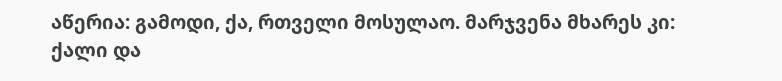აწერია: გამოდი, ქა, რთველი მოსულაო. მარჯვენა მხარეს კი: ქალი და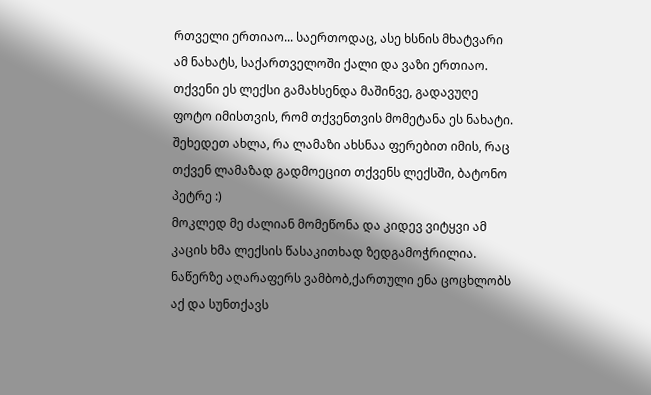რთველი ერთიაო... საერთოდაც, ასე ხსნის მხატვარი ამ ნახატს, საქართველოში ქალი და ვაზი ერთიაო. თქვენი ეს ლექსი გამახსენდა მაშინვე, გადავუღე ფოტო იმისთვის, რომ თქვენთვის მომეტანა ეს ნახატი. შეხედეთ ახლა, რა ლამაზი ახსნაა ფერებით იმის, რაც თქვენ ლამაზად გადმოეცით თქვენს ლექსში, ბატონო პეტრე :)
მოკლედ მე ძალიან მომეწონა და კიდევ ვიტყვი ამ კაცის ხმა ლექსის წასაკითხად ზედგამოჭრილია. ნაწერზე აღარაფერს ვამბობ,ქართული ენა ცოცხლობს აქ და სუნთქავს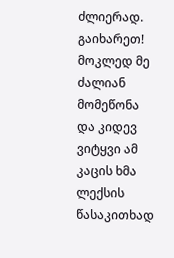ძლიერად.
გაიხარეთ!
მოკლედ მე ძალიან მომეწონა და კიდევ ვიტყვი ამ კაცის ხმა ლექსის წასაკითხად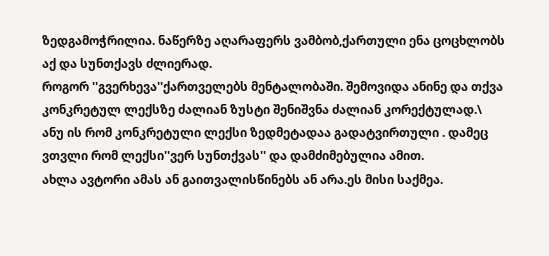ზედგამოჭრილია. ნაწერზე აღარაფერს ვამბობ,ქართული ენა ცოცხლობს აქ და სუნთქავს ძლიერად.
როგორ ''გვერხევა''ქართველებს მენტალობაში. შემოვიდა ანინე და თქვა კონკრეტულ ლექსზე ძალიან ზუსტი შენიშვნა ძალიან კორექტულად.\ ანუ ის რომ კონკრეტული ლექსი ზედმეტადაა გადატვირთული . დამეც ვთვლი რომ ლექსი''ვერ სუნთქვას'' და დამძიმებულია ამით.
ახლა ავტორი ამას ან გაითვალისწინებს ან არა.ეს მისი საქმეა.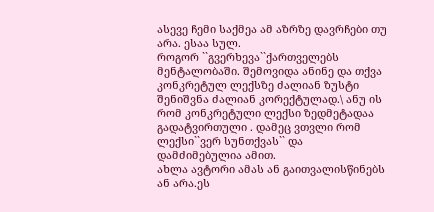ასევე ჩემი საქმეა ამ აზრზე დავრჩები თუ არა. ესაა სულ.
როგორ ``გვერხევა``ქართველებს მენტალობაში. შემოვიდა ანინე და თქვა კონკრეტულ ლექსზე ძალიან ზუსტი შენიშვნა ძალიან კორექტულად.\ ანუ ის რომ კონკრეტული ლექსი ზედმეტადაა გადატვირთული . დამეც ვთვლი რომ ლექსი``ვერ სუნთქვას`` და დამძიმებულია ამით.
ახლა ავტორი ამას ან გაითვალისწინებს ან არა.ეს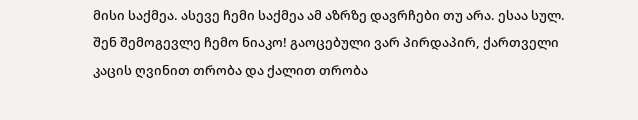მისი საქმეა. ასევე ჩემი საქმეა ამ აზრზე დავრჩები თუ არა. ესაა სულ.
შენ შემოგევლე ჩემო ნიაკო! გაოცებული ვარ პირდაპირ, ქართველი კაცის ღვინით თრობა და ქალით თრობა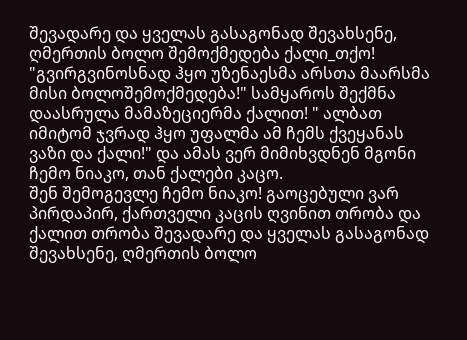შევადარე და ყველას გასაგონად შევახსენე, ღმერთის ბოლო შემოქმედება ქალი_თქო! "გვირგვინოსნად ჰყო უზენაესმა არსთა მაარსმა მისი ბოლოშემოქმედება!" სამყაროს შექმნა დაასრულა მამაზეციერმა ქალით! " ალბათ იმიტომ ჯვრად ჰყო უფალმა ამ ჩემს ქვეყანას ვაზი და ქალი!" და ამას ვერ მიმიხვდნენ მგონი ჩემო ნიაკო, თან ქალები კაცო.
შენ შემოგევლე ჩემო ნიაკო! გაოცებული ვარ პირდაპირ, ქართველი კაცის ღვინით თრობა და ქალით თრობა შევადარე და ყველას გასაგონად შევახსენე, ღმერთის ბოლო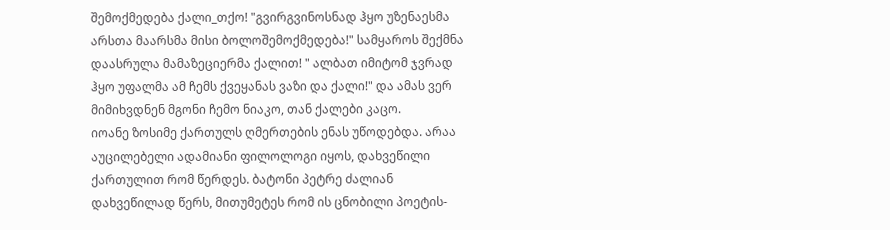შემოქმედება ქალი_თქო! "გვირგვინოსნად ჰყო უზენაესმა არსთა მაარსმა მისი ბოლოშემოქმედება!" სამყაროს შექმნა დაასრულა მამაზეციერმა ქალით! " ალბათ იმიტომ ჯვრად ჰყო უფალმა ამ ჩემს ქვეყანას ვაზი და ქალი!" და ამას ვერ მიმიხვდნენ მგონი ჩემო ნიაკო, თან ქალები კაცო.
იოანე ზოსიმე ქართულს ღმერთების ენას უწოდებდა. არაა აუცილებელი ადამიანი ფილოლოგი იყოს, დახვეწილი ქართულით რომ წერდეს. ბატონი პეტრე ძალიან დახვეწილად წერს, მითუმეტეს რომ ის ცნობილი პოეტის-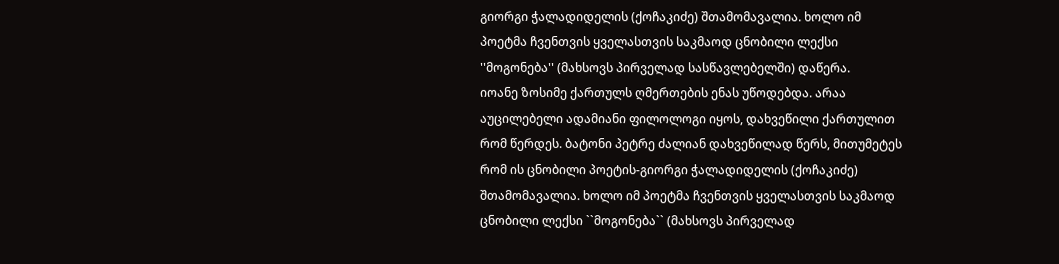გიორგი ჭალადიდელის (ქოჩაკიძე) შთამომავალია. ხოლო იმ პოეტმა ჩვენთვის ყველასთვის საკმაოდ ცნობილი ლექსი ''მოგონება'' (მახსოვს პირველად სასწავლებელში) დაწერა.
იოანე ზოსიმე ქართულს ღმერთების ენას უწოდებდა. არაა აუცილებელი ადამიანი ფილოლოგი იყოს, დახვეწილი ქართულით რომ წერდეს. ბატონი პეტრე ძალიან დახვეწილად წერს, მითუმეტეს რომ ის ცნობილი პოეტის-გიორგი ჭალადიდელის (ქოჩაკიძე) შთამომავალია. ხოლო იმ პოეტმა ჩვენთვის ყველასთვის საკმაოდ ცნობილი ლექსი ``მოგონება`` (მახსოვს პირველად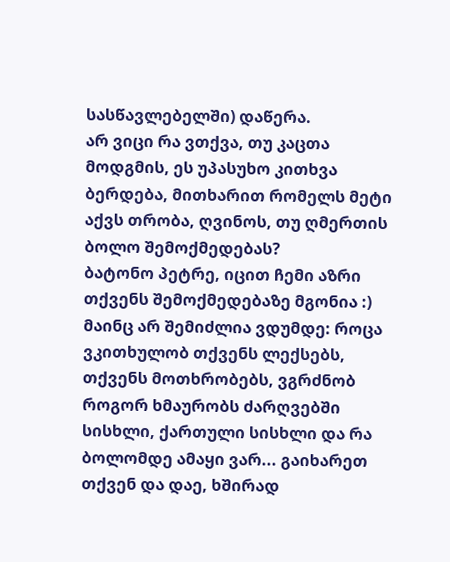სასწავლებელში) დაწერა.
არ ვიცი რა ვთქვა, თუ კაცთა მოდგმის, ეს უპასუხო კითხვა ბერდება, მითხარით რომელს მეტი აქვს თრობა, ღვინოს, თუ ღმერთის ბოლო შემოქმედებას?
ბატონო პეტრე, იცით ჩემი აზრი თქვენს შემოქმედებაზე მგონია :) მაინც არ შემიძლია ვდუმდე: როცა ვკითხულობ თქვენს ლექსებს, თქვენს მოთხრობებს, ვგრძნობ როგორ ხმაურობს ძარღვებში სისხლი, ქართული სისხლი და რა ბოლომდე ამაყი ვარ... გაიხარეთ თქვენ და დაე, ხშირად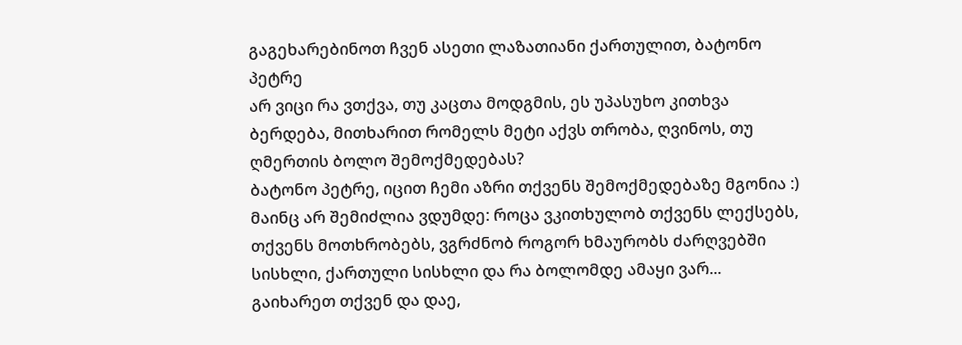გაგეხარებინოთ ჩვენ ასეთი ლაზათიანი ქართულით, ბატონო პეტრე
არ ვიცი რა ვთქვა, თუ კაცთა მოდგმის, ეს უპასუხო კითხვა ბერდება, მითხარით რომელს მეტი აქვს თრობა, ღვინოს, თუ ღმერთის ბოლო შემოქმედებას?
ბატონო პეტრე, იცით ჩემი აზრი თქვენს შემოქმედებაზე მგონია :) მაინც არ შემიძლია ვდუმდე: როცა ვკითხულობ თქვენს ლექსებს, თქვენს მოთხრობებს, ვგრძნობ როგორ ხმაურობს ძარღვებში სისხლი, ქართული სისხლი და რა ბოლომდე ამაყი ვარ... გაიხარეთ თქვენ და დაე,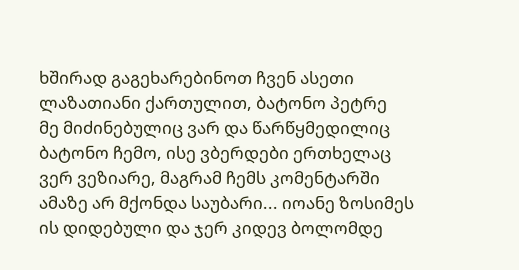ხშირად გაგეხარებინოთ ჩვენ ასეთი ლაზათიანი ქართულით, ბატონო პეტრე
მე მიძინებულიც ვარ და წარწყმედილიც ბატონო ჩემო, ისე ვბერდები ერთხელაც ვერ ვეზიარე, მაგრამ ჩემს კომენტარში ამაზე არ მქონდა საუბარი... იოანე ზოსიმეს ის დიდებული და ჯერ კიდევ ბოლომდე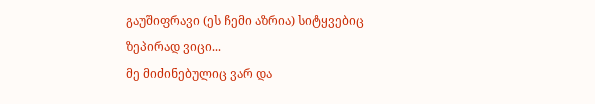გაუშიფრავი (ეს ჩემი აზრია) სიტყვებიც ზეპირად ვიცი...
მე მიძინებულიც ვარ და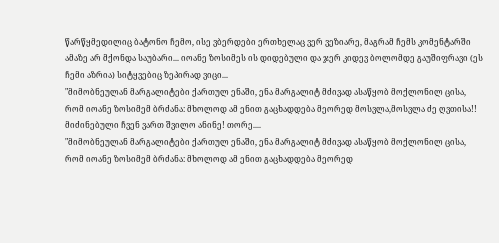წარწყმედილიც ბატონო ჩემო, ისე ვბერდები ერთხელაც ვერ ვეზიარე, მაგრამ ჩემს კომენტარში ამაზე არ მქონდა საუბარი... იოანე ზოსიმეს ის დიდებული და ჯერ კიდევ ბოლომდე გაუშიფრავი (ეს ჩემი აზრია) სიტყვებიც ზეპირად ვიცი...
"მიმობნეულან მარგალიტები ქართულ ენაში, ენა მარგალიტ მძივად ასაწყობ მოქლონილ ცისა, რომ იოანე ზოსიმემ ბრძანა: მხოლოდ ამ ენით გაცხადდება მეორედ მოსვლა,მოსვლა ძე ღვთისა!!
მიძინებული ჩვენ ვართ შვილო ანინე! თორე....
"მიმობნეულან მარგალიტები ქართულ ენაში, ენა მარგალიტ მძივად ასაწყობ მოქლონილ ცისა, რომ იოანე ზოსიმემ ბრძანა: მხოლოდ ამ ენით გაცხადდება მეორედ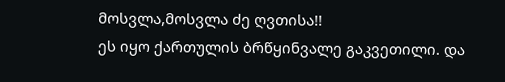მოსვლა,მოსვლა ძე ღვთისა!!
ეს იყო ქართულის ბრწყინვალე გაკვეთილი. და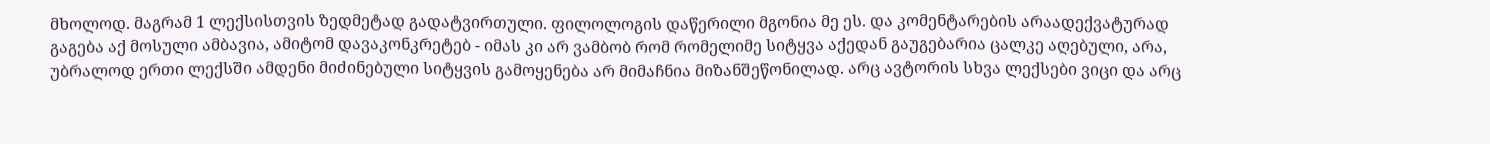მხოლოდ. მაგრამ 1 ლექსისთვის ზედმეტად გადატვირთული. ფილოლოგის დაწერილი მგონია მე ეს. და კომენტარების არაადექვატურად გაგება აქ მოსული ამბავია, ამიტომ დავაკონკრეტებ - იმას კი არ ვამბობ რომ რომელიმე სიტყვა აქედან გაუგებარია ცალკე აღებული, არა, უბრალოდ ერთი ლექსში ამდენი მიძინებული სიტყვის გამოყენება არ მიმაჩნია მიზანშეწონილად. არც ავტორის სხვა ლექსები ვიცი და არც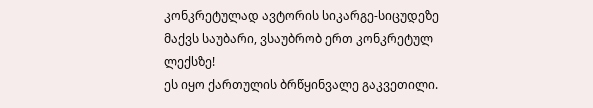კონკრეტულად ავტორის სიკარგე-სიცუდეზე მაქვს საუბარი, ვსაუბრობ ერთ კონკრეტულ ლექსზე!
ეს იყო ქართულის ბრწყინვალე გაკვეთილი.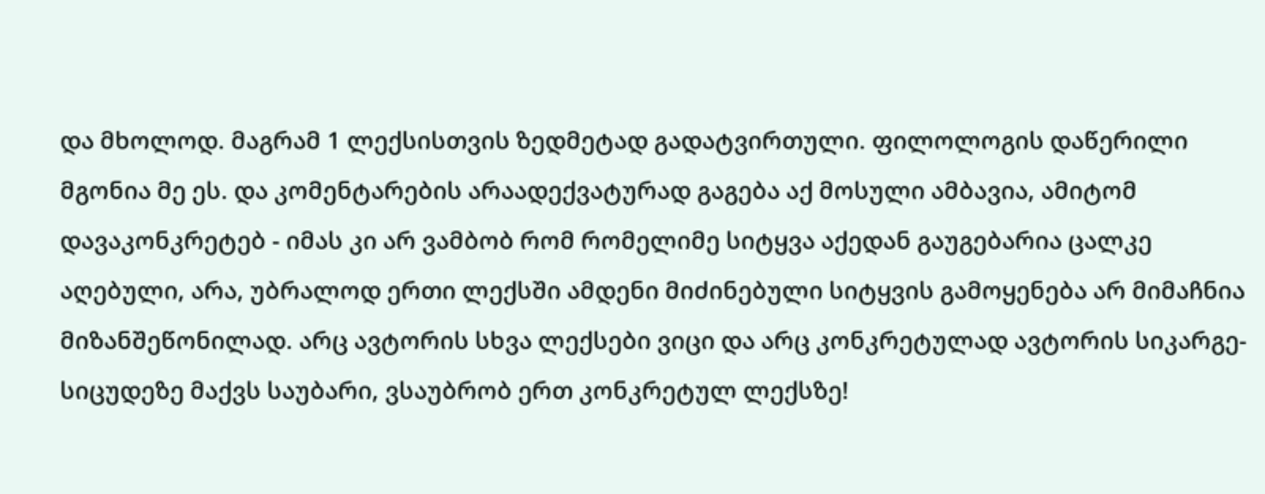და მხოლოდ. მაგრამ 1 ლექსისთვის ზედმეტად გადატვირთული. ფილოლოგის დაწერილი მგონია მე ეს. და კომენტარების არაადექვატურად გაგება აქ მოსული ამბავია, ამიტომ დავაკონკრეტებ - იმას კი არ ვამბობ რომ რომელიმე სიტყვა აქედან გაუგებარია ცალკე აღებული, არა, უბრალოდ ერთი ლექსში ამდენი მიძინებული სიტყვის გამოყენება არ მიმაჩნია მიზანშეწონილად. არც ავტორის სხვა ლექსები ვიცი და არც კონკრეტულად ავტორის სიკარგე-სიცუდეზე მაქვს საუბარი, ვსაუბრობ ერთ კონკრეტულ ლექსზე!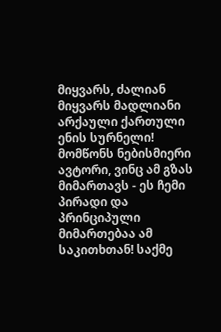მიყვარს, ძალიან მიყვარს მადლიანი არქაული ქართული ენის სურნელი! მომწონს ნებისმიერი ავტორი, ვინც ამ გზას მიმართავს - ეს ჩემი პირადი და პრინციპული მიმართებაა ამ საკითხთან! საქმე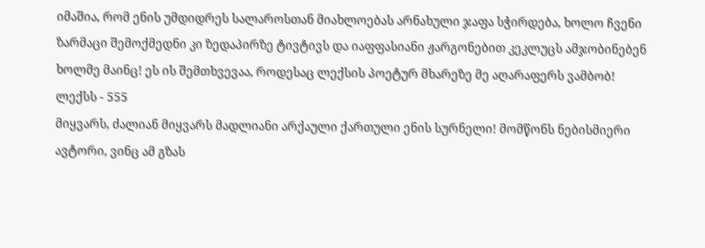იმაშია, რომ ენის უმდიდრეს სალაროსთან მიახლოებას არნახული ჯაფა სჭირდება, ხოლო ჩვენი ზარმაცი შემოქმედნი კი ზედაპირზე ტივტივს და იაფფასიანი ჟარგონებით კეკლუცს ამჯობინებენ ხოლმე მაინც! ეს ის შემთხვევაა, როდესაც ლექსის პოეტურ მხარეზე მე აღარაფერს ვამბობ!
ლექსს - 555
მიყვარს, ძალიან მიყვარს მადლიანი არქაული ქართული ენის სურნელი! მომწონს ნებისმიერი ავტორი, ვინც ამ გზას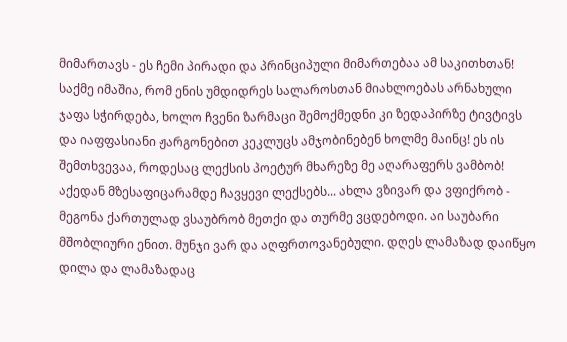მიმართავს - ეს ჩემი პირადი და პრინციპული მიმართებაა ამ საკითხთან! საქმე იმაშია, რომ ენის უმდიდრეს სალაროსთან მიახლოებას არნახული ჯაფა სჭირდება, ხოლო ჩვენი ზარმაცი შემოქმედნი კი ზედაპირზე ტივტივს და იაფფასიანი ჟარგონებით კეკლუცს ამჯობინებენ ხოლმე მაინც! ეს ის შემთხვევაა, როდესაც ლექსის პოეტურ მხარეზე მე აღარაფერს ვამბობ!
აქედან მზესაფიცარამდე ჩავყევი ლექსებს... ახლა ვზივარ და ვფიქრობ - მეგონა ქართულად ვსაუბრობ მეთქი და თურმე ვცდებოდი. აი საუბარი მშობლიური ენით. მუნჯი ვარ და აღფრთოვანებული. დღეს ლამაზად დაიწყო დილა და ლამაზადაც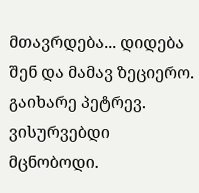მთავრდება... დიდება შენ და მამავ ზეციერო. გაიხარე პეტრევ. ვისურვებდი მცნობოდი.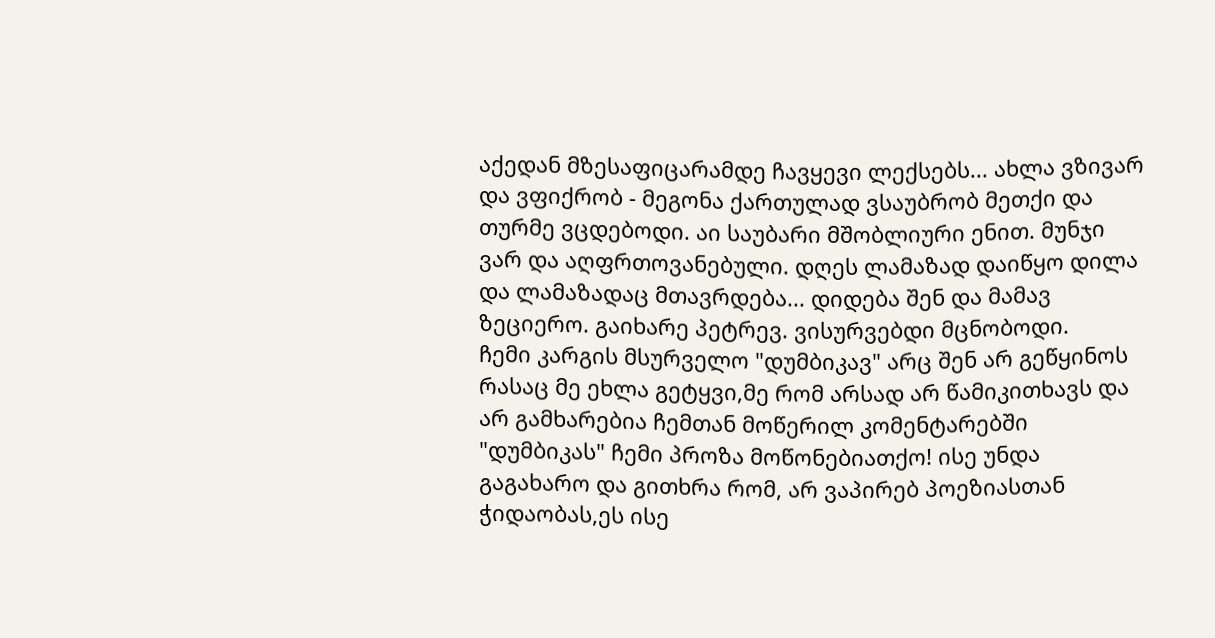აქედან მზესაფიცარამდე ჩავყევი ლექსებს... ახლა ვზივარ და ვფიქრობ - მეგონა ქართულად ვსაუბრობ მეთქი და თურმე ვცდებოდი. აი საუბარი მშობლიური ენით. მუნჯი ვარ და აღფრთოვანებული. დღეს ლამაზად დაიწყო დილა და ლამაზადაც მთავრდება... დიდება შენ და მამავ ზეციერო. გაიხარე პეტრევ. ვისურვებდი მცნობოდი.
ჩემი კარგის მსურველო "დუმბიკავ" არც შენ არ გეწყინოს რასაც მე ეხლა გეტყვი,მე რომ არსად არ წამიკითხავს და არ გამხარებია ჩემთან მოწერილ კომენტარებში "დუმბიკას" ჩემი პროზა მოწონებიათქო! ისე უნდა გაგახარო და გითხრა რომ, არ ვაპირებ პოეზიასთან ჭიდაობას,ეს ისე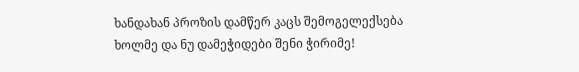ხანდახან პროზის დამწერ კაცს შემოგელექსება ხოლმე და ნუ დამეჭიდები შენი ჭირიმე!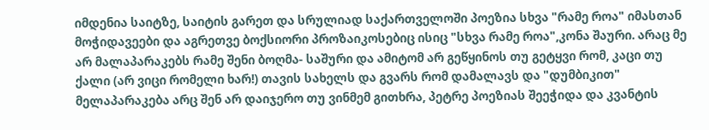იმდენია საიტზე, საიტის გარეთ და სრულიად საქართველოში პოეზია სხვა "რამე როა" იმასთან მოჭიდავეები და აგრეთვე ბოქსიორი პროზაიკოსებიც ისიც "სხვა რამე როა",კონა შაური. არაც მე არ მალაპარაკებს რამე შენი ბოღმა- საშური და ამიტომ არ გეწყინოს თუ გეტყვი რომ, კაცი თუ ქალი (არ ვიცი რომელი ხარ!) თავის სახელს და გვარს რომ დამალავს და "დუმბიკით" მელაპარაკება არც შენ არ დაიჯერო თუ ვინმემ გითხრა, პეტრე პოეზიას შეეჭიდა და კვანტის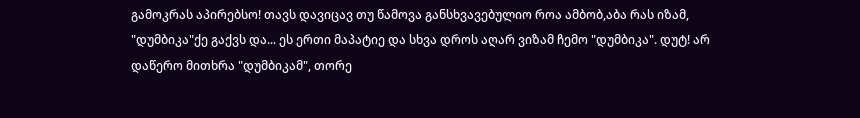გამოკრას აპირებსო! თავს დავიცავ თუ წამოვა განსხვავებულიო როა ამბობ,აბა რას იზამ, "დუმბიკა"ქე გაქვს და... ეს ერთი მაპატიე და სხვა დროს აღარ ვიზამ ჩემო "დუმბიკა". დუტ! არ დაწერო მითხრა "დუმბიკამ", თორე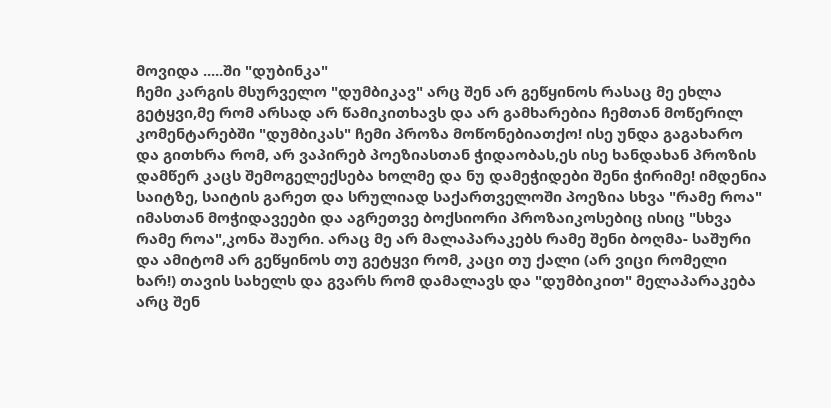მოვიდა .....ში "დუბინკა"
ჩემი კარგის მსურველო "დუმბიკავ" არც შენ არ გეწყინოს რასაც მე ეხლა გეტყვი,მე რომ არსად არ წამიკითხავს და არ გამხარებია ჩემთან მოწერილ კომენტარებში "დუმბიკას" ჩემი პროზა მოწონებიათქო! ისე უნდა გაგახარო და გითხრა რომ, არ ვაპირებ პოეზიასთან ჭიდაობას,ეს ისე ხანდახან პროზის დამწერ კაცს შემოგელექსება ხოლმე და ნუ დამეჭიდები შენი ჭირიმე! იმდენია საიტზე, საიტის გარეთ და სრულიად საქართველოში პოეზია სხვა "რამე როა" იმასთან მოჭიდავეები და აგრეთვე ბოქსიორი პროზაიკოსებიც ისიც "სხვა რამე როა",კონა შაური. არაც მე არ მალაპარაკებს რამე შენი ბოღმა- საშური და ამიტომ არ გეწყინოს თუ გეტყვი რომ, კაცი თუ ქალი (არ ვიცი რომელი ხარ!) თავის სახელს და გვარს რომ დამალავს და "დუმბიკით" მელაპარაკება არც შენ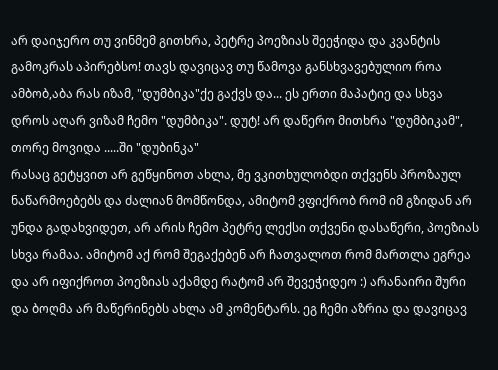არ დაიჯერო თუ ვინმემ გითხრა, პეტრე პოეზიას შეეჭიდა და კვანტის გამოკრას აპირებსო! თავს დავიცავ თუ წამოვა განსხვავებულიო როა ამბობ,აბა რას იზამ, "დუმბიკა"ქე გაქვს და... ეს ერთი მაპატიე და სხვა დროს აღარ ვიზამ ჩემო "დუმბიკა". დუტ! არ დაწერო მითხრა "დუმბიკამ", თორე მოვიდა .....ში "დუბინკა"
რასაც გეტყვით არ გეწყინოთ ახლა, მე ვკითხულობდი თქვენს პროზაულ ნაწარმოებებს და ძალიან მომწონდა, ამიტომ ვფიქრობ რომ იმ გზიდან არ უნდა გადახვიდეთ, არ არის ჩემო პეტრე ლექსი თქვენი დასაწერი, პოეზიას სხვა რამაა. ამიტომ აქ რომ შეგაქებენ არ ჩათვალოთ რომ მართლა ეგრეა და არ იფიქროთ პოეზიას აქამდე რატომ არ შევეჭიდეო :) არანაირი შური და ბოღმა არ მაწერინებს ახლა ამ კომენტარს. ეგ ჩემი აზრია და დავიცავ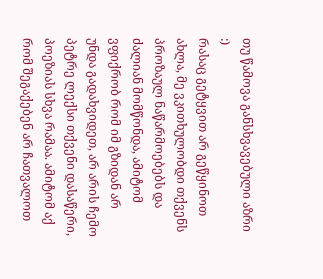თუ წამოვა განსხვავებული აზრი :)
რასაც გეტყვით არ გეწყინოთ ახლა, მე ვკითხულობდი თქვენს პროზაულ ნაწარმოებებს და ძალიან მომწონდა, ამიტომ ვფიქრობ რომ იმ გზიდან არ უნდა გადახვიდეთ, არ არის ჩემო პეტრე ლექსი თქვენი დასაწერი, პოეზიას სხვა რამაა. ამიტომ აქ რომ შეგაქებენ არ ჩათვალოთ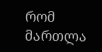რომ მართლა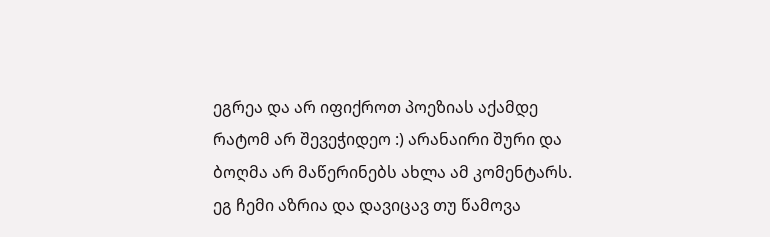ეგრეა და არ იფიქროთ პოეზიას აქამდე რატომ არ შევეჭიდეო :) არანაირი შური და ბოღმა არ მაწერინებს ახლა ამ კომენტარს. ეგ ჩემი აზრია და დავიცავ თუ წამოვა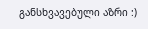განსხვავებული აზრი :)